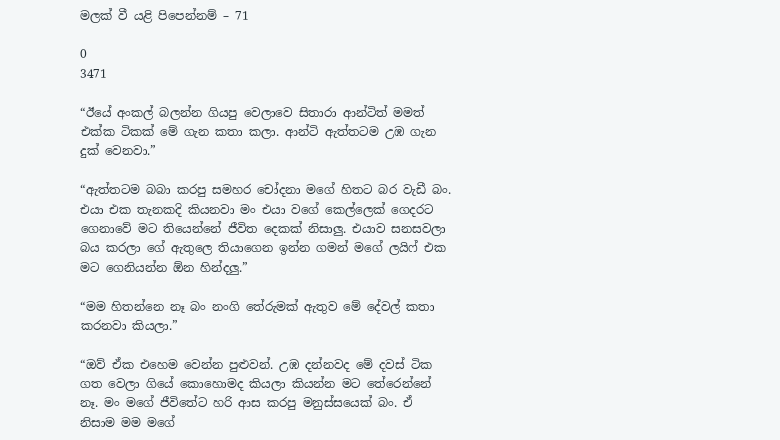මලක් වී යළි පිපෙන්නම් – 71

0
3471

“ඊයේ අංකල් බලන්න ගියපු වෙලාවෙ සිතාරා ආන්ටිත් මමත් එක්ක ටිකක් මේ ගැන කතා කලා. ආන්ටි ඇත්තටම උඹ ගැන දුක් වෙනවා.”

“ඇත්තටම බබා කරපු සමහර චෝදනා මගේ හිතට බර වැඩී බං. එයා එක තැනකදි කියනවා මං එයා වගේ කෙල්ලෙක් ගෙදරට ගෙනාවේ මට තියෙන්නේ ජීවිත දෙකක් නිසාලු. එයාව සනසවලා බය කරලා ගේ ඇතුලෙ තියාගෙන ඉන්න ගමන් මගේ ලයිෆ් එක මට ගෙනියන්න ඕන හින්දලු.”

“මම හිතන්නෙ නෑ බං නංගි තේරුමක් ඇතුව මේ දේවල් කතා කරනවා කියලා.”

“ඔව් ඒක එහෙම වෙන්න පුළුවන්. උඹ දන්නවද මේ දවස් ටික ගත වෙලා ගියේ කොහොමද කියලා කියන්න මට තේරෙන්නේ නෑ. මං මගේ ජීවිතේට හරි ආස කරපු මනුස්සයෙක් බං. ඒ නිසාම මම මගේ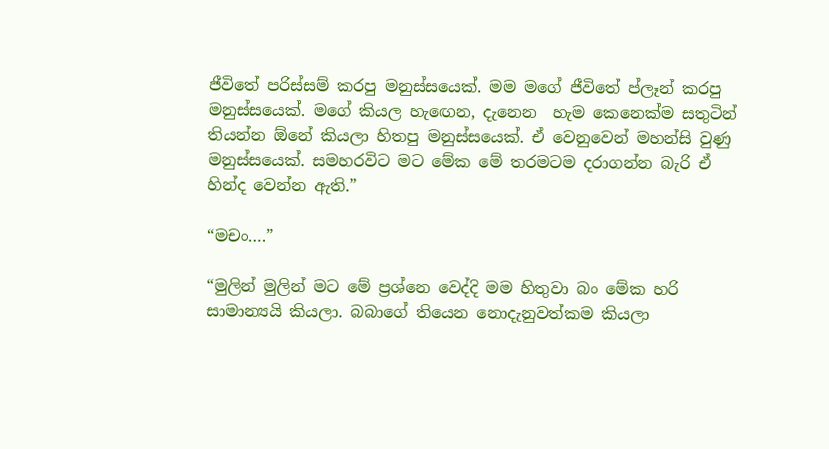ජීවිතේ පරිස්සම් කරපු මනුස්සයෙක්. මම මගේ ජීවිතේ ප්ලෑන් කරපු මනුස්සයෙක්. මගේ කියල හැඟෙන, දැනෙන  හැම කෙනෙක්ම සතුටින් තියන්න ඕනේ කියලා හිතපු මනුස්සයෙක්. ඒ වෙනුවෙන් මහන්සි වුණු  මනුස්සයෙක්. සමහරවිට මට මේක මේ තරමටම දරාගන්න බැරි ඒ හින්ද වෙන්න ඇති.”

“මචං….”

“මුලින් මුලින් මට මේ ප්‍රශ්නෙ වෙද්දි මම හිතුවා බං මේක හරි සාමාන්‍යයි කියලා. බබාගේ තියෙන නොදැනුවත්කම කියලා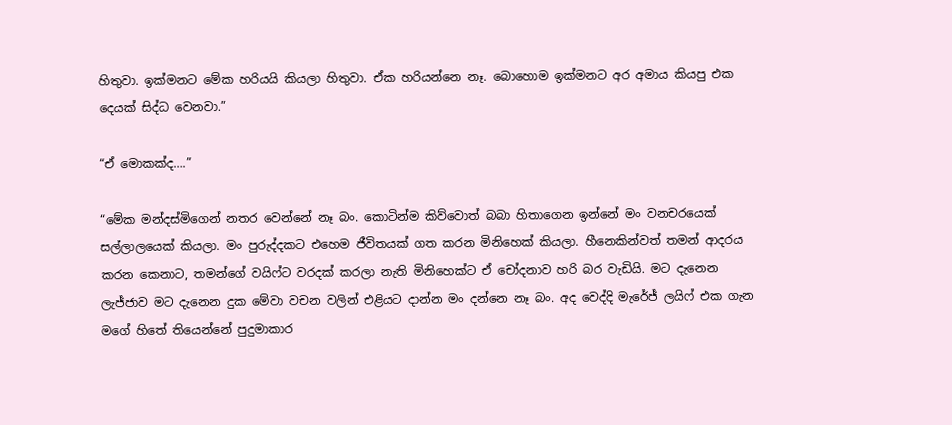හිතුවා. ඉක්මනට මේක හරියයි කියලා හිතුවා. ඒක හරියන්නෙ නෑ. බොහොම ඉක්මනට අර අමාය කියපු එක දෙයක් සිද්ධ වෙනවා.”

“ඒ මොකක්ද….”

“මේක මන්දස්මිගෙන් නතර වෙන්නේ නෑ බං. කොටින්ම කිව්වොත් බබා හිතාගෙන ඉන්නේ මං වනචරයෙක් සල්ලාලයෙක් කියලා. මං පුරුද්දකට එහෙම ජීවිතයක් ගත කරන මිනිහෙක් කියලා. හීනෙකින්වත් තමන් ආදරය කරන කෙනාට, තමන්ගේ වයිෆ්ට වරදක් කරලා නැති මිනිහෙක්ට ඒ චෝදනාව හරි බර වැඩියි. මට දැනෙන ලැජ්ජාව මට දැනෙන දුක මේවා වචන වලින් එළියට දාන්න මං දන්නෙ නෑ බං. අද වෙද්දි මැරේජ් ලයිෆ් එක ගැන මගේ හිතේ තියෙන්නේ පුදුමාකාර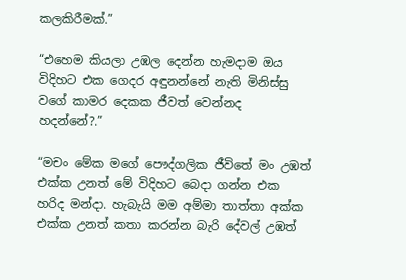කලකිරීමක්.”

“එහෙම කියලා උඹල දෙන්න හැමදාම ඔය විදිහට එක ගෙදර අඳුනන්නේ නැති මිනිස්සු වගේ කාමර දෙකක ජීවත් වෙන්නද හදන්නේ?.”

“මචං මේක මගේ පෞද්ගලික ජීවිතේ මං උඹත් එක්ක උනත් මේ විදිහට බෙදා ගන්න එක හරිද මන්දා. හැබැයි මම අම්මා තාත්තා අක්ක එක්ක උනත් කතා කරන්න බැරි දේවල් උඹත්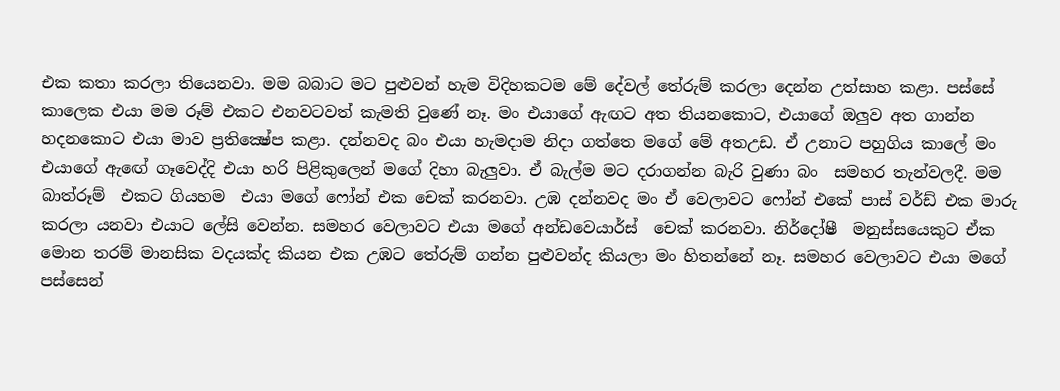එක කතා කරලා තියෙනවා. මම බබාට මට පුළුවන් හැම විදිහකටම මේ දේවල් තේරුම් කරලා දෙන්න උත්සාහ කළා. පස්සේ කාලෙක එයා මම රූම් එකට එනවටවත් කැමති වුණේ නෑ. මං එයාගේ ඇඟට අත තියනකොට, එයාගේ ඔලුව අත ගාන්න හදනකොට එයා මාව ප්‍රතික්‍ෂේප කළා. දන්නවද බං එයා හැමදාම නිදා ගත්තෙ මගේ මේ අතඋඩ. ඒ උනාට පහුගිය කාලේ මං එයාගේ ඇඟේ ගෑවෙද්දි එයා හරි පිළිකුලෙන් මගේ දිහා බැලුවා. ඒ බැල්ම මට දරාගන්න බැරි වුණා බං  සමහර තැන්වලදී. මම බාත්රූම්  එකට ගියහම  එයා මගේ ෆෝන් එක චෙක් කරනවා. උඹ දන්නවද මං ඒ වෙලාවට ෆෝන් එකේ පාස් වර්ඩ් එක මාරු කරලා යනවා එයාට ලේසි වෙන්න. සමහර වෙලාවට එයා මගේ අන්ඩවෙයාර්ස්  චෙක් කරනවා. නිර්දෝෂී  මනුස්සයෙකුට ඒක මොන තරම් මානසික වදයක්ද කියන එක උඹට තේරුම් ගන්න පුළුවන්ද කියලා මං හිතන්නේ නෑ. සමහර වෙලාවට එයා මගේ පස්සෙන්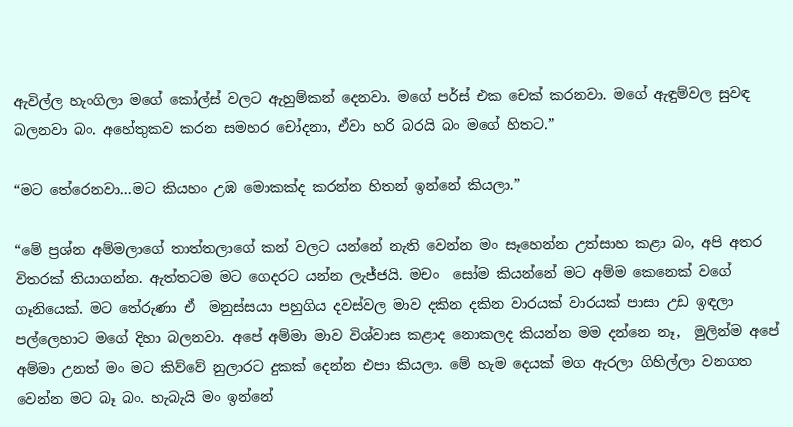ඇවිල්ල හැංගිලා මගේ කෝල්ස් වලට ඇහුම්කන් දෙනවා. මගේ පර්ස් එක චෙක් කරනවා. මගේ ඇඳුම්වල සුවඳ බලනවා බං. අහේතුකව කරන සමහර චෝදනා, ඒවා හරි බරයි බං මගේ හිතට.”

“මට තේරෙනවා…මට කියහං උඹ මොකක්ද කරන්න හිතන් ඉන්නේ කියලා.”

“මේ ප්‍රශ්න අම්මලාගේ තාත්තලාගේ කන් වලට යන්නේ නැති වෙන්න මං සෑහෙන්න උත්සාහ කළා බං, අපි අතර විතරක් තියාගන්න. ඇත්තටම මට ගෙදරට යන්න ලැජ්ජයි. මචං  සෝම කියන්නේ මට අම්ම කෙනෙක් වගේ ගෑනියෙක්. මට තේරුණා ඒ  මනුස්සයා පහුගිය දවස්වල මාව දකින දකින වාරයක් වාරයක් පාසා උඩ ඉඳලා පල්ලෙහාට මගේ දිහා බලනවා. අපේ අම්මා මාව විශ්වාස කළාද නොකලද කියන්න මම දන්නෙ නෑ,  මුලින්ම අපේ අම්මා උනත් මං මට කිව්වේ නුලාරට දුකක් දෙන්න එපා කියලා. මේ හැම දෙයක් මග ඇරලා ගිහිල්ලා වනගත වෙන්න මට බෑ බං. හැබැයි මං ඉන්නේ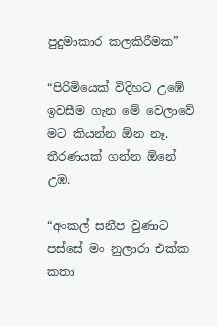පුදුමාකාර කලකිරීමක”

“පිරිමියෙක් විදිහට උඹේ ඉවසීම ගැන මේ වෙලාවේ මට කියන්න ඕන නෑ. තීරණයක් ගන්න ඕනේ උඹ.

“අංකල් සනීප වුණාට පස්සේ මං නුලාරා එක්ක කතා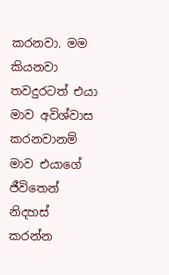කරනවා. මම කියනවා තවදුරටත් එයා මාව අවිශ්වාස කරනවානම් මාව එයාගේ ජීවිතෙන් නිදහස් කරන්න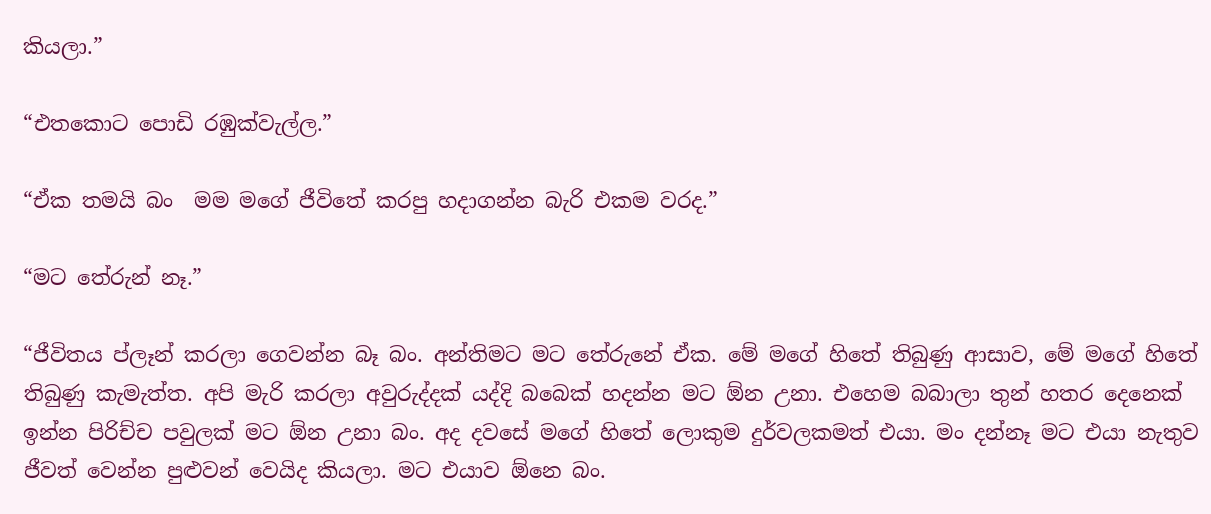කියලා.”

“එතකොට පොඩි රඹුක්වැල්ල.”

“ඒක තමයි බං  මම මගේ ජීවිතේ කරපු හදාගන්න බැරි එකම වරද.”

“මට තේරුන් නෑ.”

“ජීවිතය ප්ලෑන් කරලා ගෙවන්න බෑ බං. අන්තිමට මට තේරුනේ ඒක. මේ මගේ හිතේ තිබුණු ආසාව, මේ මගේ හිතේ තිබුණු කැමැත්ත. අපි මැරි කරලා අවුරුද්දක් යද්දි බබෙක් හදන්න මට ඕන උනා. එහෙම බබාලා තුන් හතර දෙනෙක් ඉන්න පිරිච්ච පවුලක් මට ඕන උනා බං. අද දවසේ මගේ හිතේ ලොකුම දුර්වලකමත් එයා. මං දන්නෑ මට එයා නැතුව ජීවත් වෙන්න පුළුවන් වෙයිද කියලා. මට එයාව ඕනෙ බං.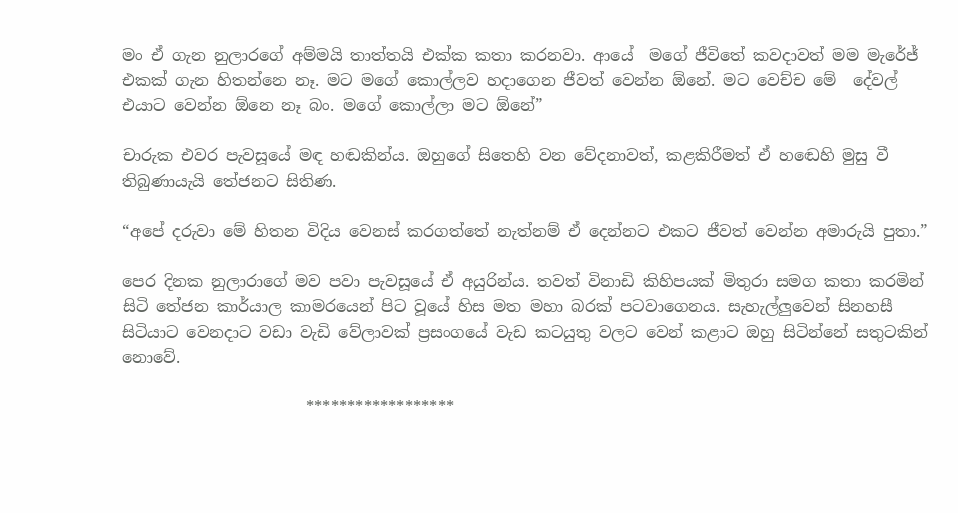මං ඒ ගැන නුලාරගේ අම්මයි තාත්තයි එක්ක කතා කරනවා. ආයේ  මගේ ජීවිතේ කවදාවත් මම මැරේජ් එකක් ගැන හිතන්නෙ නෑ. මට මගේ කොල්ලව හදාගෙන ජීවත් වෙන්න ඕනේ. මට වෙච්ච මේ  දේවල් එයාට වෙන්න ඕනෙ නෑ බං. මගේ කොල්ලා මට ඕනේ”

චාරුක එවර පැවසූයේ මඳ හඬකින්ය. ඔහුගේ සිතෙහි වන වේදනාවත්, කළකිරීමත් ඒ හඬෙහි මුසු වී තිබුණායැයි තේජනට සිතිණ.

“අපේ දරුවා මේ හිතන විදිය වෙනස් කරගත්තේ නැත්නම් ඒ දෙන්නට එකට ජීවත් වෙන්න අමාරුයි පුතා.”

පෙර දිනක නුලාරාගේ මව පවා පැවසූයේ ඒ අයුරින්ය. තවත් විනාඩි කිහිපයක් මිතුරා සමග කතා කරමින් සිටි තේජන කාර්යාල කාමරයෙන් පිට වූයේ හිස මත මහා බරක් පටවාගෙනය. සැහැල්ලුවෙන් සිනහසී සිටියාට වෙනදාට වඩා වැඩි වේලාවක් ප්‍රසංගයේ වැඩ කටයුතු වලට වෙන් කළාට ඔහු සිටින්නේ සතුටකින් නොවේ.

                       ******************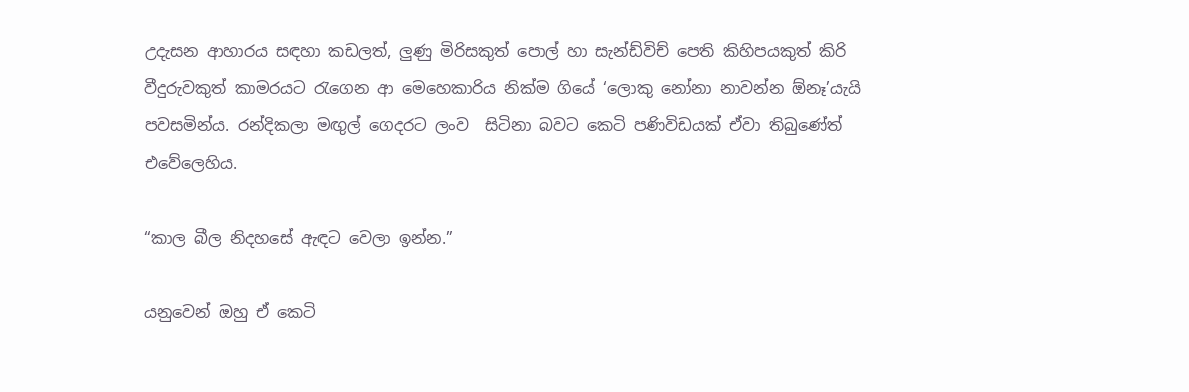උදැසන ආහාරය සඳහා කඩලත්, ලුණු මිරිසකුත් පොල් හා සැන්ඩ්විච් පෙති කිහිපයකුත් කිරි වීදුරුවකුත් කාමරයට රැගෙන ආ මෙහෙකාරිය නික්ම ගියේ ‘ලොකු නෝනා නාවන්න ඕනෑ’යැයි පවසමින්ය. රන්දිකලා මඟුල් ගෙදරට ලංව  සිටිනා බවට කෙටි පණිවිඩයක් ඒවා තිබුණේත් එවේලෙහිය.

“කාල බීල නිදහසේ ඇඳට වෙලා ඉන්න.”

යනුවෙන් ඔහු ඒ කෙටි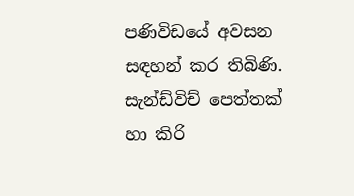පණිවිඩයේ අවසන සඳහන් කර තිබිණි. සැන්ඩ්විච් පෙත්තක්  හා කිරි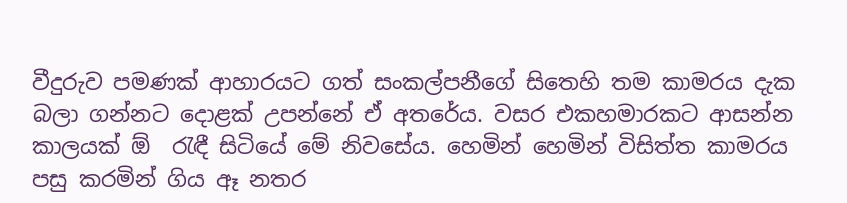වීදුරුව පමණක් ආහාරයට ගත් සංකල්පනීගේ සිතෙහි තම කාමරය දැක බලා ගන්නට දොළක් උපන්නේ ඒ අතරේය. වසර එකහමාරකට ආසන්න කාලයක් ඕ  රැඳී සිටියේ මේ නිවසේය. හෙමින් හෙමින් විසිත්ත කාමරය පසු කරමින් ගිය ඈ නතර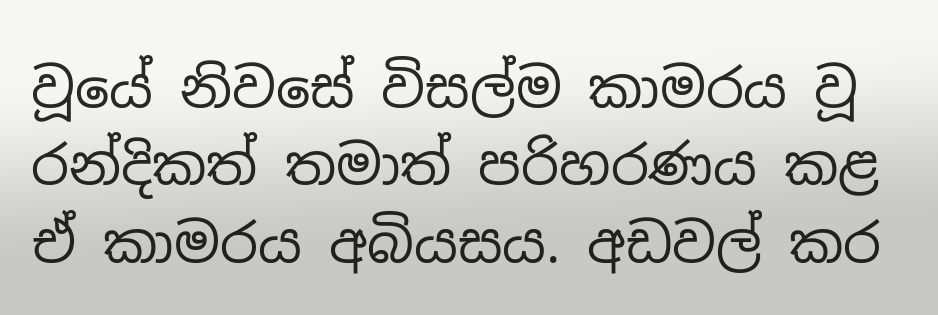වූයේ නිවසේ විසල්ම කාමරය වූ රන්දිකත් තමාත් පරිහරණය කළ ඒ කාමරය අබියසය. අඩවල් කර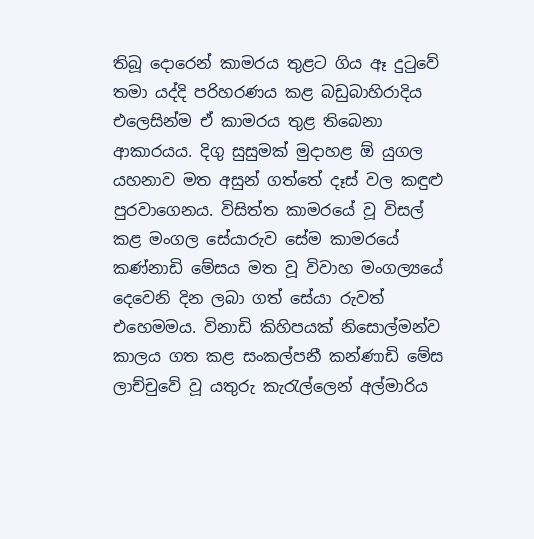තිබූ දොරෙන් කාමරය තුළට ගිය ඈ දුටුවේ තමා යද්දි පරිහරණය කළ බඩුබාහිරාදිය එලෙසින්ම ඒ කාමරය තුළ තිබෙනා ආකාරයය. දිගු සුසුමක් මුදාහළ ඕ යුගල යහනාව මත අසුන් ගත්තේ දෑස් වල කඳුළු පුරවාගෙනය. විසිත්ත කාමරයේ වූ විසල් කළ මංගල සේයාරුව සේම කාමරයේ කණ්නාඩි මේසය මත වූ විවාහ මංගල්‍යයේ දෙවෙනි දින ලබා ගත් සේයා රුවත් එහෙමමය. විනාඩි කිහිපයක් නිසොල්මන්ව  කාලය ගත කළ සංකල්පනී කන්ණාඩි මේස ලාච්චුවේ වූ යතුරු කැරැල්ලෙන් අල්මාරිය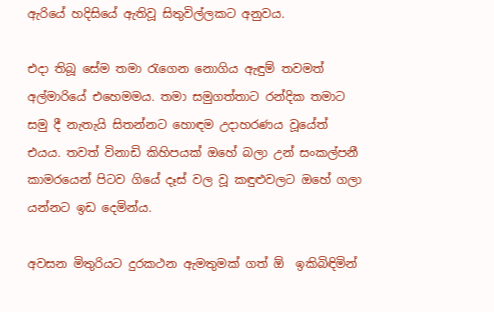ඇරියේ හදිසියේ ඇතිවූ සිතුවිල්ලකට අනුවය.

එදා තිබූ සේම තමා රැගෙන නොගිය ඇඳුම් තවමත් අල්මාරියේ එහෙමමය. තමා සමුගත්තාට රන්දික තමාට සමු දී නැතැයි සිතන්නට හොඳම උදාහරණය වූයේත් එයය. තවත් විනාඩි කිහිපයක් ඔහේ බලා උන් සංකල්පනී කාමරයෙන් පිටව ගියේ දෑස් වල වූ කඳුළුවලට ඔහේ ගලා යන්නට ඉඩ දෙමින්ය.

අවසන මිතුරියට දුරකථන ඇමතුමක් ගත් ඕ  ඉකිබිඳිමින්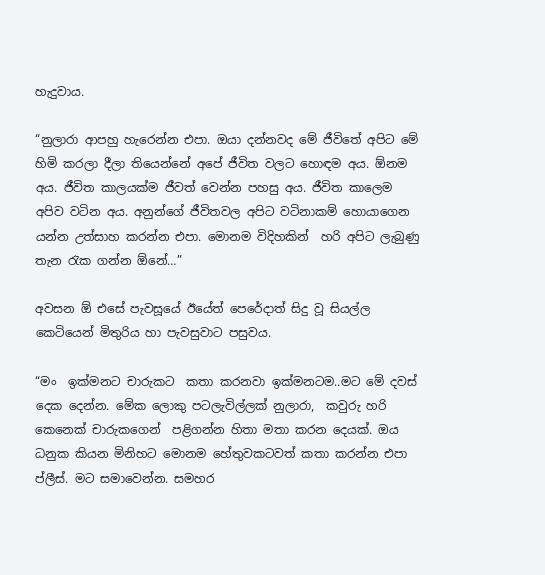හැදුවාය.

“නුලාරා ආපහු හැරෙන්න එපා. ඔයා දන්නවද මේ ජීවිතේ අපිට මේ හිමි කරලා දීලා තියෙන්නේ අපේ ජීවිත වලට හොඳම අය. ඕනම අය. ජීවිත කාලයක්ම ජීවත් වෙන්න පහසු අය. ජීවිත කාලෙම අපිව වටින අය. අනුන්ගේ ජීවිතවල අපිට වටිනාකම් හොයාගෙන යන්න උත්සාහ කරන්න එපා. මොනම විදිහකින්  හරි අපිට ලැබුණු තැන රැක ගන්න ඕනේ…”

අවසන ඕ එසේ පැවසූයේ ඊයේත් පෙරේදාත් සිදු වූ සියල්ල කෙටියෙන් මිතුරිය හා පැවසුවාට පසුවය.

“මං  ඉක්මනට චාරුකට  කතා කරනවා ඉක්මනටම..මට මේ දවස් දෙක දෙන්න. මේක ලොකු පටලැවිල්ලක් නුලාරා,  කවුරු හරි කෙනෙක් චාරුකගෙන්  පළිගන්න හිතා මතා කරන දෙයක්. ඔය ධනුක කියන මිනිහට මොනම හේතුවකටවත් කතා කරන්න එපා ප්ලීස්. මට සමාවෙන්න. සමහර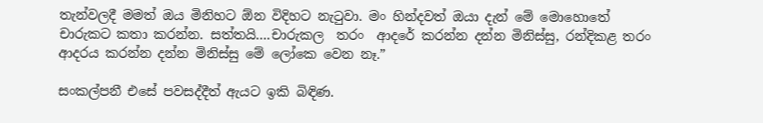තැන්වලදී මමත් ඔය මිනිහට ඕන විදිහට නැටුවා. මං හින්දවත් ඔයා දැන් මේ මොහොතේ චාරුකට කතා කරන්න. සත්තයි….චාරුකල  තරං  ආදරේ කරන්න දන්න මිනිස්සු, රන්දිකළ තරං ආදරය කරන්න දන්න මිනිස්සු මේ ලෝකෙ වෙන නෑ.”

සංකල්පනී එසේ පවසද්දීත් ඇයට ඉකි බිඳිණ.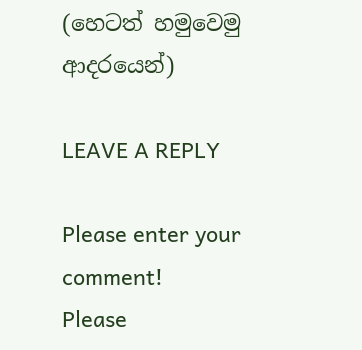(හෙටත් හමුවෙමු ආදරයෙන්)

LEAVE A REPLY

Please enter your comment!
Please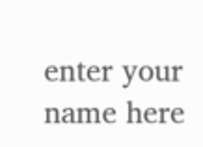enter your name here